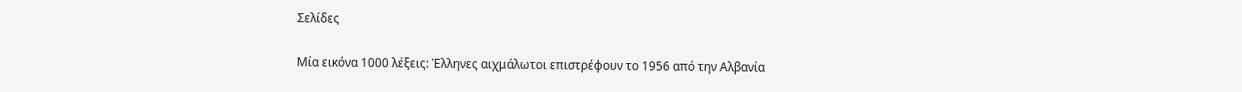Σελίδες

Μία εικόνα 1000 λέξεις: Έλληνες αιχμάλωτοι επιστρέφουν το 1956 από την Αλβανία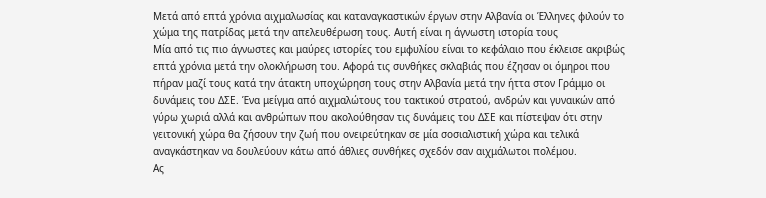Μετά από επτά χρόνια αιχμαλωσίας και καταναγκαστικών έργων στην Αλβανία οι Έλληνες φιλούν το χώμα της πατρίδας μετά την απελευθέρωση τους. Αυτή είναι η άγνωστη ιστορία τους
Μία από τις πιο άγνωστες και μαύρες ιστορίες του εμφυλίου είναι το κεφάλαιο που έκλεισε ακριβώς επτά χρόνια μετά την ολοκλήρωση του. Αφορά τις συνθήκες σκλαβιάς που έζησαν οι όμηροι που πήραν μαζί τους κατά την άτακτη υποχώρηση τους στην Αλβανία μετά την ήττα στον Γράμμο οι δυνάμεις του ΔΣΕ. Ένα μείγμα από αιχμαλώτους του τακτικού στρατού, ανδρών και γυναικών από γύρω χωριά αλλά και ανθρώπων που ακολούθησαν τις δυνάμεις του ΔΣΕ και πίστεψαν ότι στην γειτονική χώρα θα ζήσουν την ζωή που ονειρεύτηκαν σε μία σοσιαλιστική χώρα και τελικά αναγκάστηκαν να δουλεύουν κάτω από άθλιες συνθήκες σχεδόν σαν αιχμάλωτοι πολέμου.
Ας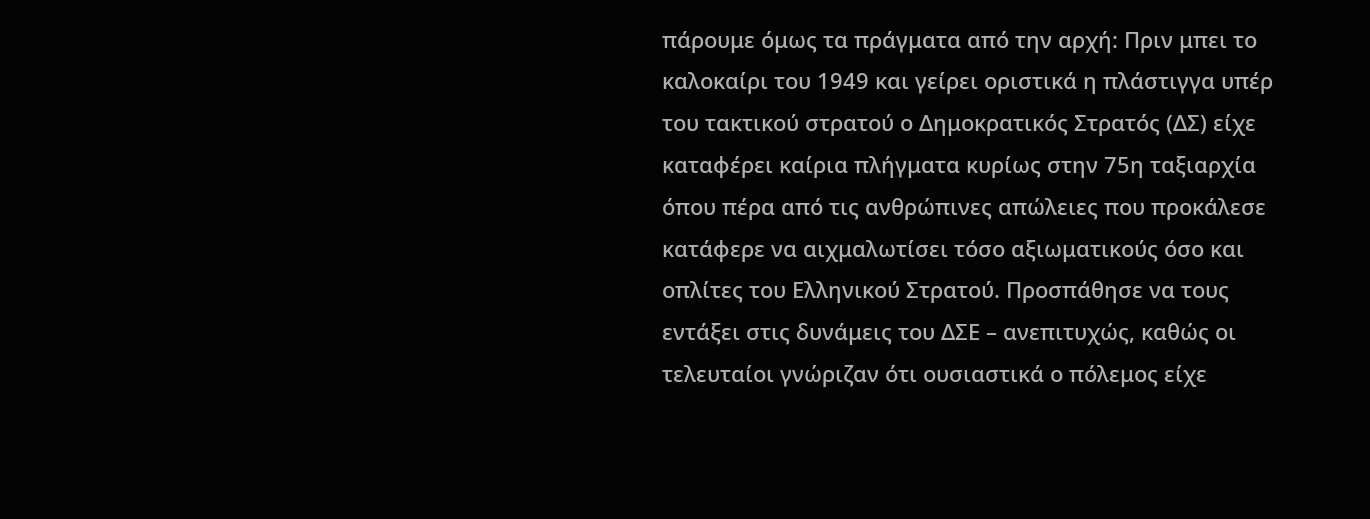πάρουμε όμως τα πράγματα από την αρχή: Πριν μπει το καλοκαίρι του 1949 και γείρει οριστικά η πλάστιγγα υπέρ του τακτικού στρατού ο Δημοκρατικός Στρατός (ΔΣ) είχε καταφέρει καίρια πλήγματα κυρίως στην 75η ταξιαρχία όπου πέρα από τις ανθρώπινες απώλειες που προκάλεσε κατάφερε να αιχμαλωτίσει τόσο αξιωματικούς όσο και οπλίτες του Ελληνικού Στρατού. Προσπάθησε να τους εντάξει στις δυνάμεις του ΔΣΕ – ανεπιτυχώς, καθώς οι τελευταίοι γνώριζαν ότι ουσιαστικά ο πόλεμος είχε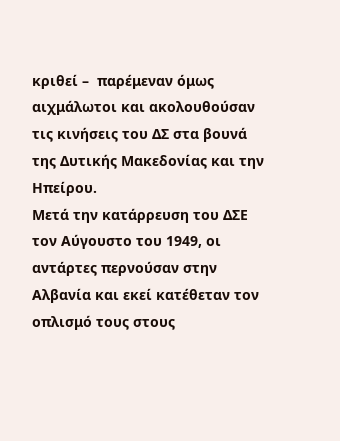κριθεί –  παρέμεναν όμως αιχμάλωτοι και ακολουθούσαν τις κινήσεις του ΔΣ στα βουνά της Δυτικής Μακεδονίας και την Ηπείρου.
Μετά την κατάρρευση του ΔΣΕ τον Αύγουστο του 1949, οι αντάρτες περνούσαν στην Αλβανία και εκεί κατέθεταν τον οπλισμό τους στους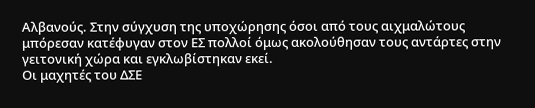Αλβανούς. Στην σύγχυση της υποχώρησης όσοι από τους αιχμαλώτους μπόρεσαν κατέφυγαν στον ΕΣ πολλοί όμως ακολούθησαν τους αντάρτες στην γειτονική χώρα και εγκλωβίστηκαν εκεί.
Οι μαχητές του ΔΣΕ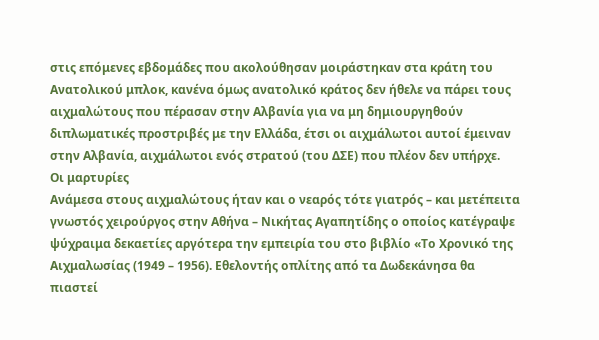στις επόμενες εβδομάδες που ακολούθησαν μοιράστηκαν στα κράτη του Ανατολικού μπλοκ, κανένα όμως ανατολικό κράτος δεν ήθελε να πάρει τους αιχμαλώτους που πέρασαν στην Αλβανία για να μη δημιουργηθούν διπλωματικές προστριβές με την Ελλάδα, έτσι οι αιχμάλωτοι αυτοί έμειναν στην Αλβανία, αιχμάλωτοι ενός στρατού (του ΔΣΕ) που πλέον δεν υπήρχε.
Οι μαρτυρίες
Ανάμεσα στους αιχμαλώτους ήταν και ο νεαρός τότε γιατρός – και μετέπειτα γνωστός χειρούργος στην Αθήνα – Νικήτας Αγαπητίδης ο οποίος κατέγραψε ψύχραιμα δεκαετίες αργότερα την εμπειρία του στο βιβλίο «Το Χρονικό της Αιχμαλωσίας (1949 – 1956). Εθελοντής οπλίτης από τα Δωδεκάνησα θα πιαστεί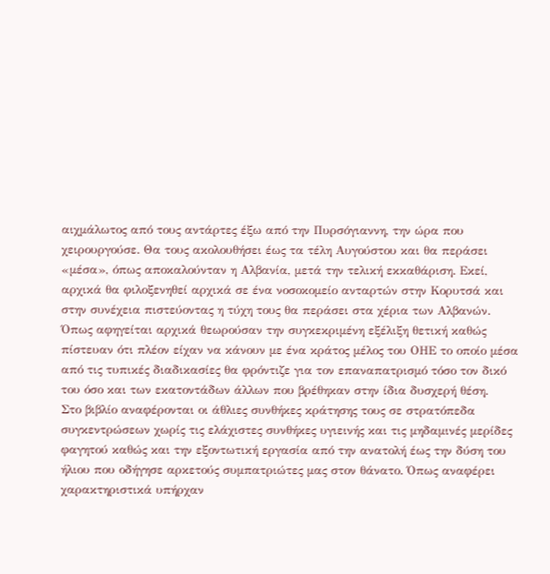αιχμάλωτος από τους αντάρτες έξω από την Πυρσόγιαννη, την ώρα που χειρουργούσε. Θα τους ακολουθήσει έως τα τέλη Αυγούστου και θα περάσει «μέσα», όπως αποκαλούνταν η Αλβανία, μετά την τελική εκκαθάριση. Εκεί,  αρχικά θα φιλοξενηθεί αρχικά σε ένα νοσοκομείο ανταρτών στην Κορυτσά και στην συνέχεια πιστεύοντας η τύχη τους θα περάσει στα χέρια των Αλβανών. Όπως αφηγείται αρχικά θεωρούσαν την συγκεκριμένη εξέλιξη θετική καθώς πίστευαν ότι πλέον είχαν να κάνουν με ένα κράτος μέλος του ΟΗΕ το οποίο μέσα από τις τυπικές διαδικασίες θα φρόντιζε για τον επαναπατρισμό τόσο τον δικό του όσο και των εκατοντάδων άλλων που βρέθηκαν στην ίδια δυσχερή θέση.
Στο βιβλίο αναφέρονται οι άθλιες συνθήκες κράτησης τους σε στρατόπεδα συγκεντρώσεων χωρίς τις ελάχιστες συνθήκες υγιεινής και τις μηδαμινές μερίδες φαγητού καθώς και την εξοντωτική εργασία από την ανατολή έως την δύση του ήλιου που οδήγησε αρκετούς συμπατριώτες μας στον θάνατο. Όπως αναφέρει χαρακτηριστικά υπήρχαν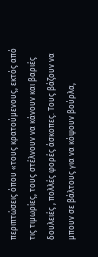περιπτώσεις όπου «τους κρατούμενους, εκτός από τις τιμωρίες, τους στέλνουν να κάνουν και βαριές δουλειές , πολλές φορές άσκοπες. Τους βάζουν να μπουν σε βάλτους για να κόψουν βούρλα,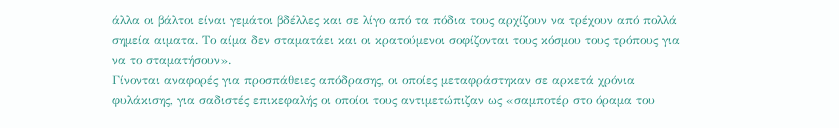άλλα οι βάλτοι είναι γεμάτοι βδέλλες και σε λίγο από τα πόδια τους αρχίζουν να τρέχουν από πολλά σημεία αιματα. Το αίμα δεν σταματάει και οι κρατούμενοι σοφίζονται τους κόσμου τους τρόπους για να το σταματήσουν».
Γίνονται αναφορές για προσπάθειες απόδρασης, οι οποίες μεταφράστηκαν σε αρκετά χρόνια φυλάκισης, για σαδιστές επικεφαλής οι οποίοι τους αντιμετώπιζαν ως «σαμποτέρ στο όραμα του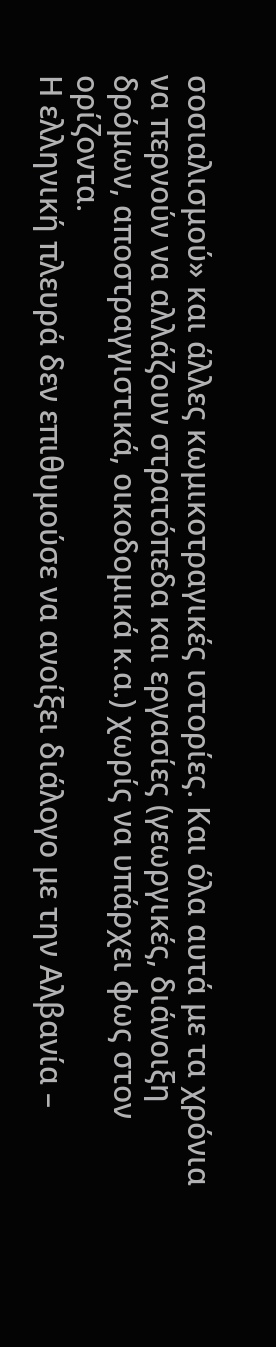σοσιαλισμού» και άλλες κωμικοτραγικές ιστορίες. Και όλα αυτά με τα χρόνια να περνούν να αλλάζουν στρατόπεδα και εργασίες (γεωργικές, διάνοιξη δρόμων, αποστραγγιστικά, οικοδομικά κ.α.) χωρίς να υπάρχει φως στον ορίζοντα.
Η ελληνική πλευρά δεν επιθυμούσε να ανοίξει διάλογο με την Αλβανία –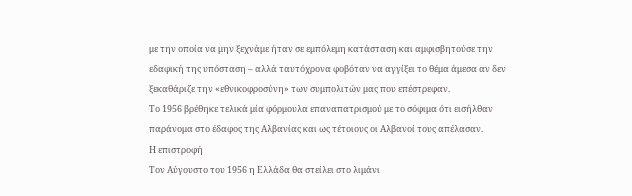με την οποία να μην ξεχνάμε ήταν σε εμπόλεμη κατάσταση και αμφισβητούσε την εδαφική της υπόσταση – αλλά ταυτόχρονα φοβόταν να αγγίξει το θέμα άμεσα αν δεν ξεκαθάριζε την «εθνικοφροσύνη» των συμπολιτών μας που επέστρεφαν.
Το 1956 βρέθηκε τελικά μία φόρμουλα επαναπατρισμού με το σόφιμα ότι εισήλθαν παράνομα στο έδαφος της Αλβανίας και ως τέτοιους οι Αλβανοί τους απέλασαν.
Η επιστροφή
Τον Αύγουστο του 1956 η Ελλάδα θα στείλει στο λιμάνι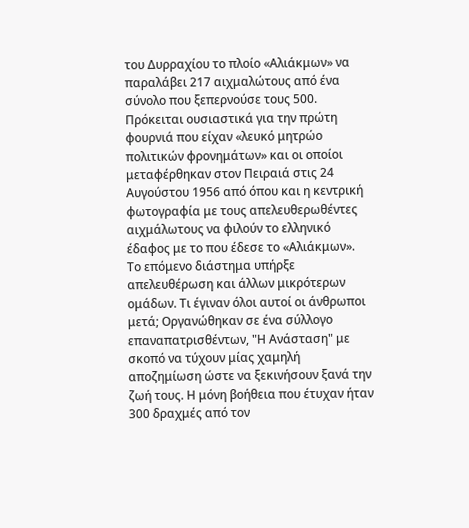του Δυρραχίου το πλοίο «Αλιάκμων» να παραλάβει 217 αιχμαλώτους από ένα σύνολο που ξεπερνούσε τους 500. Πρόκειται ουσιαστικά για την πρώτη φουρνιά που είχαν «λευκό μητρώο πολιτικών φρονημάτων» και οι οποίοι μεταφέρθηκαν στον Πειραιά στις 24 Αυγούστου 1956 από όπου και η κεντρική φωτογραφία με τους απελευθερωθέντες αιχμάλωτους να φιλούν το ελληνικό έδαφος με το που έδεσε το «Αλιάκμων».
Το επόμενο διάστημα υπήρξε απελευθέρωση και άλλων μικρότερων ομάδων. Τι έγιναν όλοι αυτοί οι άνθρωποι μετά; Οργανώθηκαν σε ένα σύλλογο επαναπατρισθέντων, "Η Ανάσταση" με σκοπό να τύχουν μίας χαμηλή αποζημίωση ώστε να ξεκινήσουν ξανά την ζωή τους. Η μόνη βοήθεια που έτυχαν ήταν 300 δραχμές από τον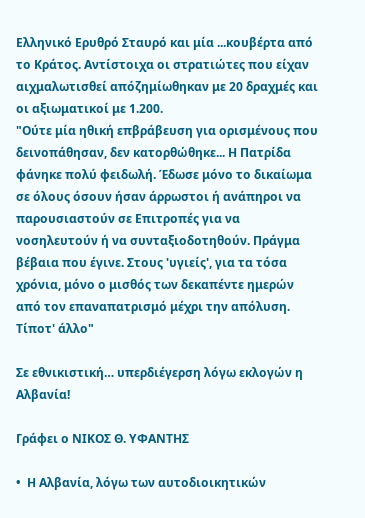Ελληνικό Ερυθρό Σταυρό και μία ...κουβέρτα από το Κράτος. Αντίστοιχα οι στρατιώτες που είχαν αιχμαλωτισθεί απόζημίωθηκαν με 20 δραχμές και οι αξιωματικοί με 1.200.
"Ούτε μία ηθική επβράβευση για ορισμένους που δεινοπάθησαν, δεν κατορθώθηκε... Η Πατρίδα φάνηκε πολύ φειδωλή. Έδωσε μόνο το δικαίωμα σε όλους όσουν ήσαν άρρωστοι ή ανάπηροι να παρουσιαστούν σε Επιτροπές για να νοσηλευτούν ή να συνταξιοδοτηθούν. Πράγμα βέβαια που έγινε. Στους 'υγιείς', για τα τόσα χρόνια, μόνο ο μισθός των δεκαπέντε ημερών από τον επαναπατρισμό μέχρι την απόλυση. Τίποτ' άλλο"

Σε εθνικιστική… υπερδιέγερση λόγω εκλογών η Αλβανία!

Γράφει ο ΝΙΚΟΣ Θ. ΥΦΑΝΤΗΣ

•  Η Αλβανία, λόγω των αυτοδιοικητικών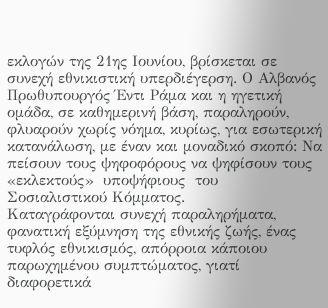εκλογών της 21ης Ιουνίου, βρίσκεται σε συνεχή εθνικιστική υπερδιέγερση. Ο Αλβανός Πρωθυπουργός Έντι Ράμα και η ηγετική ομάδα, σε καθημερινή βάση, παραληρούν, φλυαρούν χωρίς νόημα, κυρίως, για εσωτερική κατανάλωση, με έναν και μοναδικό σκοπό: Να πείσουν τους ψηφοφόρους να ψηφίσουν τους  «εκλεκτούς»  υποψήφιους  του  Σοσιαλιστικού Κόμματος.
Καταγράφονται συνεχή παραληρήματα, φανατική εξύμνηση της εθνικής ζωής, ένας τυφλός εθνικισμός, απόρροια κάποιου παρωχημένου συμπτώματος, γιατί διαφορετικά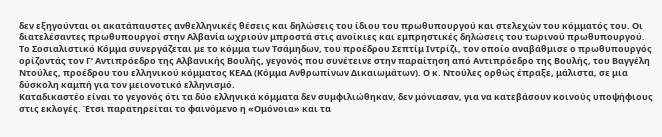δεν εξηγούνται οι ακατάπαυστες ανθελληνικές θέσεις και δηλώσεις του ίδιου του πρωθυπουργού και στελεχών του κόμματός του. Οι διατελέσαντες πρωθυπουργοί στην Αλβανία ωχριούν μπροστά στις ανοίκιες και εμπρηστικές δηλώσεις του τωρινού πρωθυπουργού.
Το Σοσιαλιστικό Κόμμα συνεργάζεται με το κόμμα των Τσάμηδων, του προέδρου Σεπτίμ Ιντρίζι, τον οποίο αναβάθμισε ο πρωθυπουργός ορίζοντάς τον Γ’ Αντιπρόεδρο της Αλβανικής Βουλής, γεγονός που συνέτεινε στην παραίτηση από Αντιπρόεδρο της Βουλής, του Βαγγέλη Ντούλες, προέδρου του ελληνικού κόμματος ΚΕΑΔ (Κόμμα Ανθρωπίνων Δικαιωμάτων). Ο κ. Ντούλες ορθώς έπραξε, μάλιστα, σε μια δύσκολη καμπή για τον μειονοτικό ελληνισμό.
Καταδικαστέο είναι το γεγονός ότι τα δύο ελληνικά κόμματα δεν συμφιλιώθηκαν, δεν μόνιασαν, για να κατεβάσουν κοινούς υποψήφιους στις εκλογές. Έτσι παρατηρείται το φαινόμενο η «Ομόνοια» και τα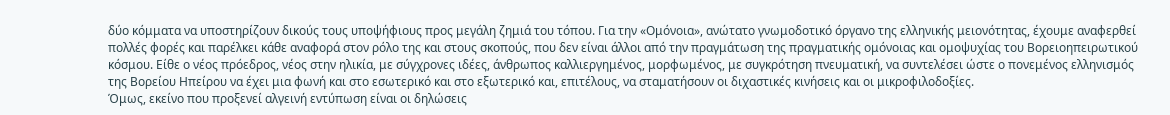δύο κόμματα να υποστηρίζουν δικούς τους υποψήφιους προς μεγάλη ζημιά του τόπου. Για την «Ομόνοια», ανώτατο γνωμοδοτικό όργανο της ελληνικής μειονότητας, έχουμε αναφερθεί πολλές φορές και παρέλκει κάθε αναφορά στον ρόλο της και στους σκοπούς, που δεν είναι άλλοι από την πραγμάτωση της πραγματικής ομόνοιας και ομοψυχίας του Βορειοηπειρωτικού κόσμου. Είθε ο νέος πρόεδρος, νέος στην ηλικία, με σύγχρονες ιδέες, άνθρωπος καλλιεργημένος, μορφωμένος, με συγκρότηση πνευματική, να συντελέσει ώστε ο πονεμένος ελληνισμός της Βορείου Ηπείρου να έχει μια φωνή και στο εσωτερικό και στο εξωτερικό και, επιτέλους, να σταματήσουν οι διχαστικές κινήσεις και οι μικροφιλοδοξίες.
Όμως, εκείνο που προξενεί αλγεινή εντύπωση είναι οι δηλώσεις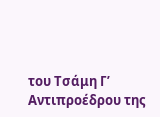του Τσάμη Γ’ Αντιπροέδρου της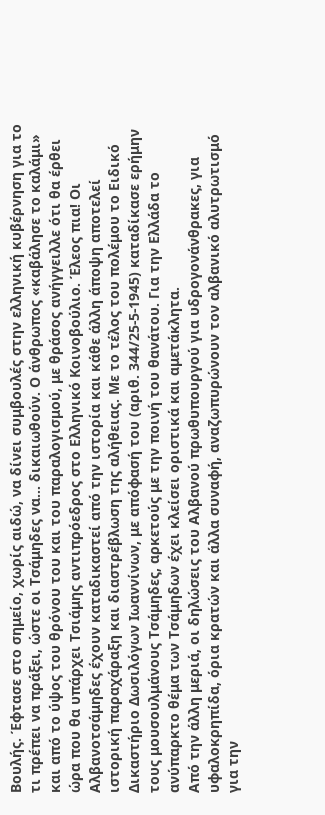Βουλής. Έφτασε στο σημείο, χωρίς αιδώ, να δίνει συμβουλές στην ελληνική κυβέρνηση για το τι πρέπει να πράξει, ώστε οι Τσάμηδες να… δικαιωθούν. Ο άνθρωπος «καβάλησε το καλάμι» και από το ύψος του θρόνου του και του παραλογισμού, με θράσος ανήγγειλλε ότι θα έρθει ώρα που θα υπάρχει Τσιάμης αντιπρόεδρος στο Ελληνικό Κοινοβούλιο. Έλεος πια! Οι Αλβανοτσάμηδες έχουν καταδικαστεί από την ιστορία και κάθε άλλη άποψη αποτελεί ιστορική παραχάραξη και διαστρέβλωση της αλήθειας. Με το τέλος του πολέμου το Ειδικό Δικαστήριο Δωσιλόγων Ιωαννίνων, με απόφασή του (αριθ. 344/25-5-1945) καταδίκασε ερήμην τους μουσουλμάνους Τσάμηδες, αρκετούς με την ποινή του θανάτου. Για την Ελλάδα το ανύπαρκτο θέμα των Τσάμηδων έχει κλείσει οριστικά και αμετάκλητα.
Από την άλλη μεριά, οι δηλώσεις του Αλβανού πρωθυπουργού για υδρογονάνθρακες, για υφαλοκρηπίδα, όρια κρατών και άλλα συναφή, αναζωπυρώνουν τον αλβανικό αλυτρωτισμό για την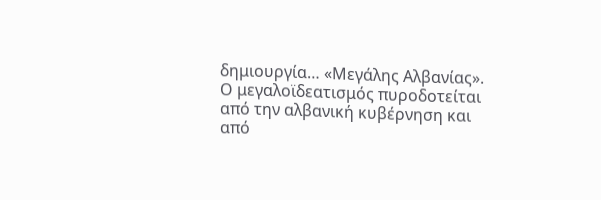δημιουργία… «Μεγάλης Αλβανίας». Ο μεγαλοϊδεατισμός πυροδοτείται από την αλβανική κυβέρνηση και από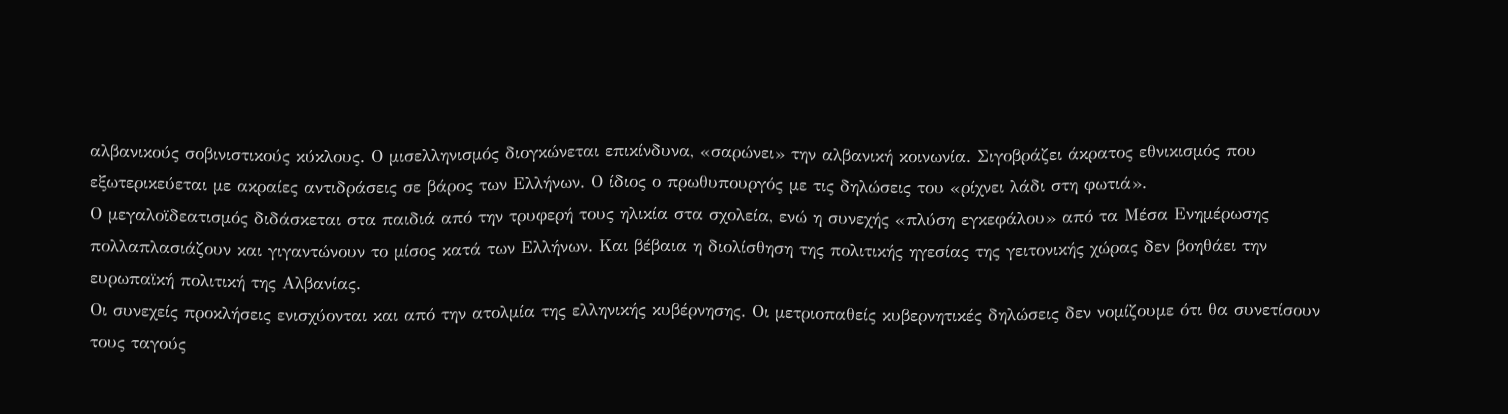αλβανικούς σοβινιστικούς κύκλους. Ο μισελληνισμός διογκώνεται επικίνδυνα, «σαρώνει» την αλβανική κοινωνία. Σιγοβράζει άκρατος εθνικισμός που εξωτερικεύεται με ακραίες αντιδράσεις σε βάρος των Ελλήνων. Ο ίδιος ο πρωθυπουργός με τις δηλώσεις του «ρίχνει λάδι στη φωτιά».
Ο μεγαλοϊδεατισμός διδάσκεται στα παιδιά από την τρυφερή τους ηλικία στα σχολεία, ενώ η συνεχής «πλύση εγκεφάλου» από τα Μέσα Ενημέρωσης πολλαπλασιάζουν και γιγαντώνουν το μίσος κατά των Ελλήνων. Και βέβαια η διολίσθηση της πολιτικής ηγεσίας της γειτονικής χώρας δεν βοηθάει την ευρωπαϊκή πολιτική της Αλβανίας.
Οι συνεχείς προκλήσεις ενισχύονται και από την ατολμία της ελληνικής κυβέρνησης. Οι μετριοπαθείς κυβερνητικές δηλώσεις δεν νομίζουμε ότι θα συνετίσουν τους ταγούς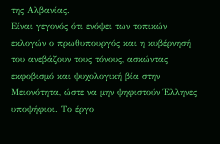της Αλβανίας.
Είναι γεγονός ότι ενόψει των τοπικών εκλογών ο πρωθυπουργός και η κυβέρνησή του ανεβάζουν τους τόνους, ασκώντας εκφοβισμό και ψυχολογική βία στην Μειονότητα, ώστε να μην ψηφιστούν Έλληνες υποψήφιοι. Το έργο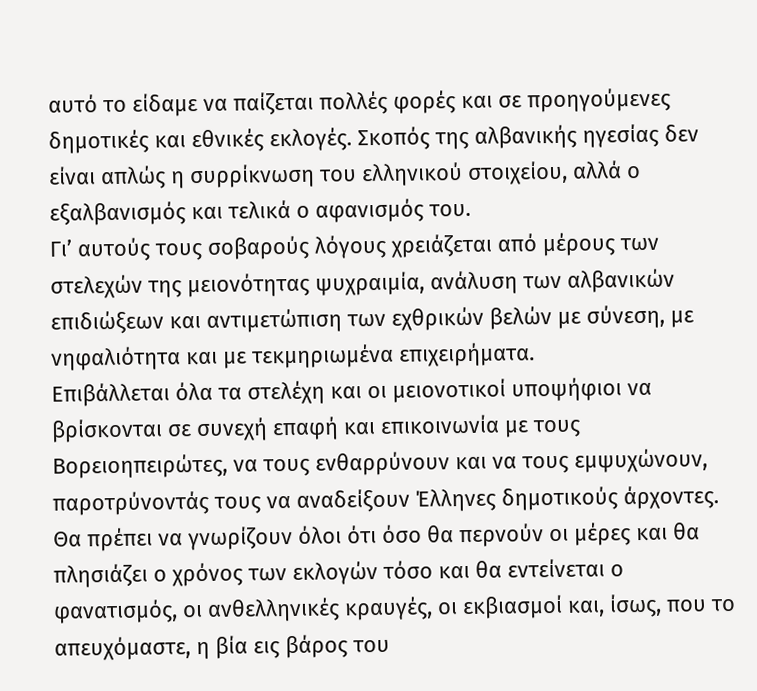αυτό το είδαμε να παίζεται πολλές φορές και σε προηγούμενες δημοτικές και εθνικές εκλογές. Σκοπός της αλβανικής ηγεσίας δεν είναι απλώς η συρρίκνωση του ελληνικού στοιχείου, αλλά ο εξαλβανισμός και τελικά ο αφανισμός του.
Γι’ αυτούς τους σοβαρούς λόγους χρειάζεται από μέρους των στελεχών της μειονότητας ψυχραιμία, ανάλυση των αλβανικών επιδιώξεων και αντιμετώπιση των εχθρικών βελών με σύνεση, με νηφαλιότητα και με τεκμηριωμένα επιχειρήματα.
Επιβάλλεται όλα τα στελέχη και οι μειονοτικοί υποψήφιοι να βρίσκονται σε συνεχή επαφή και επικοινωνία με τους Βορειοηπειρώτες, να τους ενθαρρύνουν και να τους εμψυχώνουν, παροτρύνοντάς τους να αναδείξουν Έλληνες δημοτικούς άρχοντες.
Θα πρέπει να γνωρίζουν όλοι ότι όσο θα περνούν οι μέρες και θα πλησιάζει ο χρόνος των εκλογών τόσο και θα εντείνεται ο φανατισμός, οι ανθελληνικές κραυγές, οι εκβιασμοί και, ίσως, που το απευχόμαστε, η βία εις βάρος του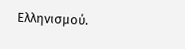Ελληνισμού.